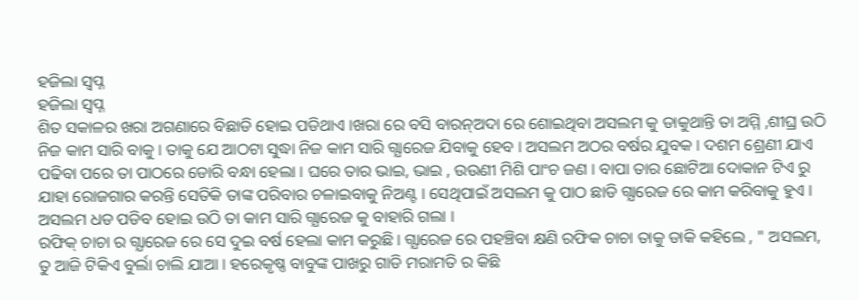ହଜିଲା ସ୍ବପ୍ନ
ହଜିଲା ସ୍ବପ୍ନ
ଶିତ ସକାଳର ଖରା ଅଗଣାରେ ବିଛାଡି ହୋଇ ପଡିଥାଏ ।ଖରା ରେ ବସି ବାରନ୍ଅଦା ରେ ଶୋଇଥିବା ଅସଲମ କୁ ଡାକୁଥାନ୍ତି ତା ଅମ୍ମି ,ଶୀଘ୍ର ଉଠି ନିଜ କାମ ସାରି ବାକୁ । ତାକୁ ଯେ ଆଠଟା ସୁଦ୍ଧା ନିଜ କାମ ସାରି ଗ୍ଯାରେଜ ଯିବାକୁ ହେବ । ଅସଲମ ଅଠର ବର୍ଷର ଯୁବକ । ଦଶମ ଶ୍ରେଣୀ ଯାଏ ପଢିବା ପରେ ତା ପାଠରେ ଡୋରି ବନ୍ଧା ହେଲା । ଘରେ ତାର ଭାଇ, ଭାଇ , ଉଉଣୀ ମିଶି ପାଂଚ ଜଣ । ବାପା ତାର ଛୋଟିଆ ଦୋକାନ ଟିଏ ରୁ ଯାହା ରୋଜଗାର କରନ୍ତି ସେତିକି ତାଙ୍କ ପରିବାର ଚଳାଇବାକୁ ନିଅଣ୍ଟ । ସେଥିପାଇଁ ଅସଲମ କୁ ପାଠ ଛାଡି ଗ୍ଯାରେଜ ରେ କାମ କରିବାକୁ ହୁଏ । ଅସଲମ ଧଡ ପଡିବ ହୋଇ ଉଠି ତା କାମ ସାରି ଗ୍ଯାରେଜ କୁ ବାହାରି ଗଲା ।
ରଫିକ୍ ଚାଚା ର ଗ୍ଯାରେଜ ରେ ସେ ଦୁଇ ବର୍ଷ ହେଲା କାମ କରୁଛି । ଗ୍ଯାରେଜ ରେ ପହଞ୍ଚିବା କ୍ଷଣି ରଫିକ ଚାଚା ତାକୁ ଡାକି କହିଲେ , " ଅସଲମ, ତୁ ଆଜି ଟିକିଏ ବୁର୍ଲା ଚାଲି ଯାଆ । ହରେକୃଷ୍ଣ ବାବୁଙ୍କ ପାଖରୁ ଗାଡି ମରାମତି ର କିଛି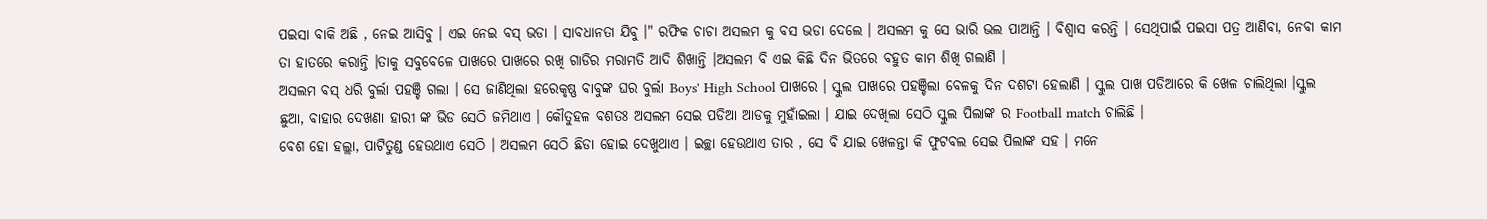ପଇସା ବାକି ଅଛି , ନେଇ ଆସିବୁ । ଏଇ ନେଇ ବସ୍ ଭଡା । ସାବଧାନତା ଯିବୁ ।" ରଫିକ ଚାଚା ଅସଲମ କୁ ବସ ଭଡା ଦେଲେ । ଅସଲମ କୁ ସେ ଭାରି ଭଲ ପାଆନ୍ତି । ବିଶ୍ବାସ କରନ୍ତି । ସେଥିପାଇଁ ପଇସା ପତ୍ର ଆଣିବା, ନେବା କାମ ତା ହାତରେ କରାନ୍ତି ।ତାକୁ ସବୁବେଳେ ପାଖରେ ପାଖରେ ରଖି ଗାଡିର ମରାମତି ଆଦି ଶିଖାନ୍ତି ।ଅସଲମ ବି ଏଇ କିଛି ଦିନ ଭିତରେ ବହୁତ କାମ ଶିଖି ଗଲାଣି ।
ଅସଲମ ବସ୍ ଧରି ବୁର୍ଲା ପହଞ୍ଚି ଗଲା । ସେ ଜାଣିଥିଲା ହରେକୃଷ୍ଣ ବାବୁଙ୍କ ଘର ବୁର୍ଲା Boys' High School ପାଖରେ । ସ୍କୁଲ ପାଖରେ ପହଞ୍ଚିଲା ବେଳକୁ ଦିନ ଦଶଟା ହେଲାଣି । ସ୍କୁଲ ପାଖ ପଡିଆରେ କି ଖେଳ ଚାଲିଥିଲା ।ସ୍କୁଲ ଛୁଆ, ବାହାର ଦେଖଣା ହାରୀ ଙ୍କ ଭିଡ ସେଠି ଜମିଥାଏ । କୌତୁହଳ ବଶତଃ ଅସଲମ ସେଇ ପଡିଆ ଆଡକୁ ମୁହାଁଇଲା । ଯାଇ ଦେଖିଲା ସେଠି ସ୍କୁଲ ପିଲାଙ୍କ ର Football match ଚାଲିଛି ।
ବେଶ ହୋ ହଲ୍ଲା, ପାଟିତୁଣ୍ଡ ହେଉଥାଏ ସେଠି । ଅସଲମ ସେଠି ଛିଡା ହୋଇ ଦେଖୁଥାଏ । ଇଚ୍ଛା ହେଉଥାଏ ତାର , ସେ ବି ଯାଇ ଖେଳନ୍ତା କି ଫୁଟବଲ ସେଇ ପିଲାଙ୍କ ସହ । ମନେ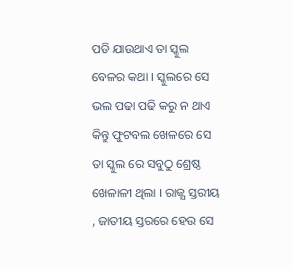ପଡି ଯାଉଥାଏ ତା ସ୍କୁଲ ବେଳର କଥା । ସ୍କୁଲରେ ସେ ଭଲ ପଢା ପଢି କରୁ ନ ଥାଏ କିନ୍ତୁ ଫୁଟବଲ ଖେଳରେ ସେ ତା ସ୍କୁଲ ରେ ସବୁଠୁ ଶ୍ରେଷ୍ଠ ଖେଳାଳୀ ଥିଲା । ରାଜ୍ଯ ସ୍ତରୀୟ , ଜାତୀୟ ସ୍ତରରେ ହେଉ ସେ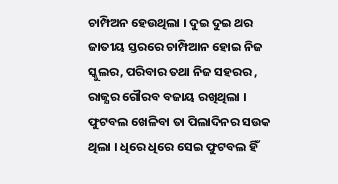ଚାମ୍ପିଅନ ହେଉଥିଲା । ଦୁଇ ଦୁଇ ଥର ଜାତୀୟ ସ୍ତରରେ ଚାମ୍ପିଆନ ହୋଇ ନିଜ ସ୍କୁଲର, ପରିବାର ତଥା ନିଜ ସହରର , ରାଜ୍ଯର ଗୌରବ ବଜାୟ ରଖିଥିଲା । ଫୁଟବଲ ଖେଳିବା ତା ପିଲାଦିନର ସଉକ ଥିଲା । ଧିରେ ଧିରେ ସେଇ ଫୁଟବଲ ହିଁ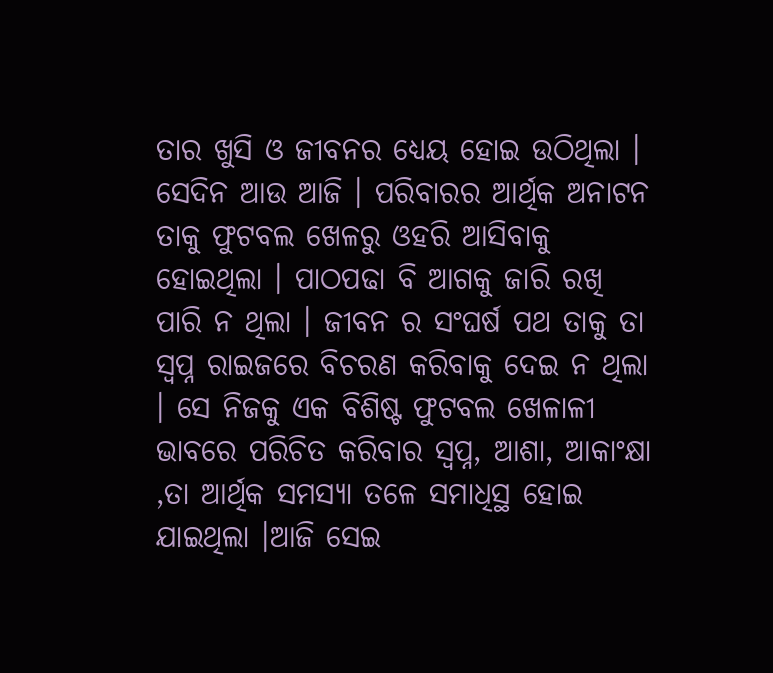ତାର ଖୁସି ଓ ଜୀବନର ଧ୍ୟେୟ ହୋଇ ଉଠିଥିଲା । ସେଦିନ ଆଉ ଆଜି । ପରିବାରର ଆର୍ଥିକ ଅନାଟନ ତାକୁ ଫୁଟବଲ ଖେଳରୁ ଓହରି ଆସିବାକୁ ହୋଇଥିଲା । ପାଠପଢା ବି ଆଗକୁ ଜାରି ରଖି ପାରି ନ ଥିଲା । ଜୀବନ ର ସଂଘର୍ଷ ପଥ ତାକୁ ତା ସ୍ବପ୍ନ ରାଇଜରେ ବିଚରଣ କରିବାକୁ ଦେଇ ନ ଥିଲା । ସେ ନିଜକୁ ଏକ ବିଶିଷ୍ଟ ଫୁଟବଲ ଖେଳାଳୀ ଭାବରେ ପରିଚିତ କରିବାର ସ୍ବପ୍ନ, ଆଶା, ଆକାଂକ୍ଷା ,ତା ଆର୍ଥିକ ସମସ୍ଯା ତଳେ ସମାଧିସ୍ଥ ହୋଇ ଯାଇଥିଲା ।ଆଜି ସେଇ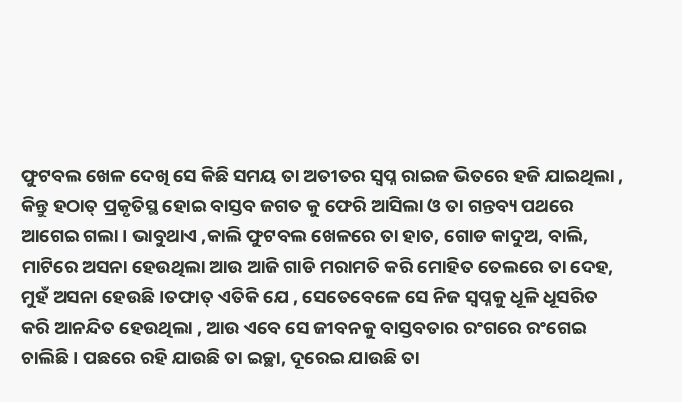ଫୁଟବଲ ଖେଳ ଦେଖି ସେ କିଛି ସମୟ ତା ଅତୀତର ସ୍ବପ୍ନ ରାଇଜ ଭିତରେ ହଜି ଯାଇଥିଲା , କିନ୍ତୁ ହଠାତ୍ ପ୍ରକୃତିସ୍ଥ ହୋଇ ବାସ୍ତବ ଜଗତ କୁ ଫେରି ଆସିଲା ଓ ତା ଗନ୍ତବ୍ୟ ପଥରେ ଆଗେଇ ଗଲା । ଭାବୁଥାଏ ,କାଲି ଫୁଟବଲ ଖେଳରେ ତା ହାତ, ଗୋଡ କାଦୁଅ, ବାଲି, ମାଟିରେ ଅସନା ହେଉଥିଲା ଆଉ ଆଜି ଗାଡି ମରାମତି କରି ମୋହିତ ତେଲରେ ତା ଦେହ, ମୁହଁ ଅସନା ହେଉଛି ।ତଫାତ୍ ଏତିକି ଯେ , ସେତେବେଳେ ସେ ନିଜ ସ୍ବପ୍ନକୁ ଧୂଳି ଧୂସରିତ କରି ଆନନ୍ଦିତ ହେଉଥିଲା , ଆଉ ଏବେ ସେ ଜୀବନକୁ ବାସ୍ତବତାର ରଂଗରେ ରଂଗେଇ ଚାଲିଛି । ପଛରେ ରହି ଯାଉଛି ତା ଇଚ୍ଛା, ଦୂରେଇ ଯାଉଛି ତା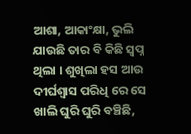ଆଶା, ଆକାଂକ୍ଷା, ଭୁଲି ଯାଉଛି ତାର ବି କିଛି ସ୍ବପ୍ନ ଥିଲା । ଶୁଖିଲା ହସ ଆଉ ଦୀର୍ଘଶ୍ବାସ ପରିଧି ରେ ସେ ଖାଲି ଘୁରି ଘୁରି ବଞ୍ଚିଛି,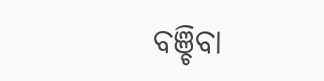ବଞ୍ଚିବା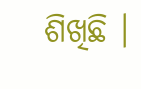ଶିଖିଛି ।